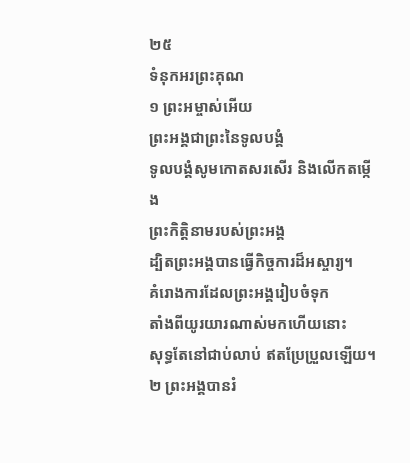២៥
ទំនុកអរព្រះគុណ
១ ព្រះអម្ចាស់អើយ
ព្រះអង្គជាព្រះនៃទូលបង្គំ
ទូលបង្គំសូមកោតសរសើរ និងលើកតម្កើង
ព្រះកិត្តិនាមរបស់ព្រះអង្គ
ដ្បិតព្រះអង្គបានធ្វើកិច្ចការដ៏អស្ចារ្យ។
គំរោងការដែលព្រះអង្គរៀបចំទុក
តាំងពីយូរយារណាស់មកហើយនោះ
សុទ្ធតែនៅជាប់លាប់ ឥតប្រែប្រួលឡើយ។
២ ព្រះអង្គបានរំ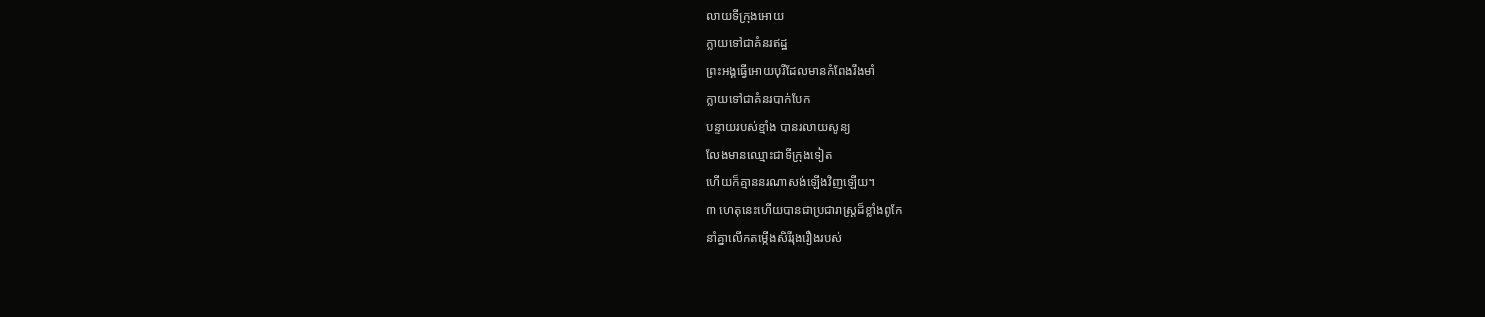លាយទីក្រុងអោយ
ក្លាយទៅជាគំនរឥដ្ឋ
ព្រះអង្គធ្វើអោយបុរីដែលមានកំពែងរឹងមាំ
ក្លាយទៅជាគំនរបាក់បែក
បន្ទាយរបស់ខ្មាំង បានរលាយសូន្យ
លែងមានឈ្មោះជាទីក្រុងទៀត
ហើយក៏គ្មាននរណាសង់ឡើងវិញឡើយ។
៣ ហេតុនេះហើយបានជាប្រជារាស្ត្រដ៏ខ្លាំងពូកែ
នាំគ្នាលើកតម្កើងសិរីរុងរឿងរបស់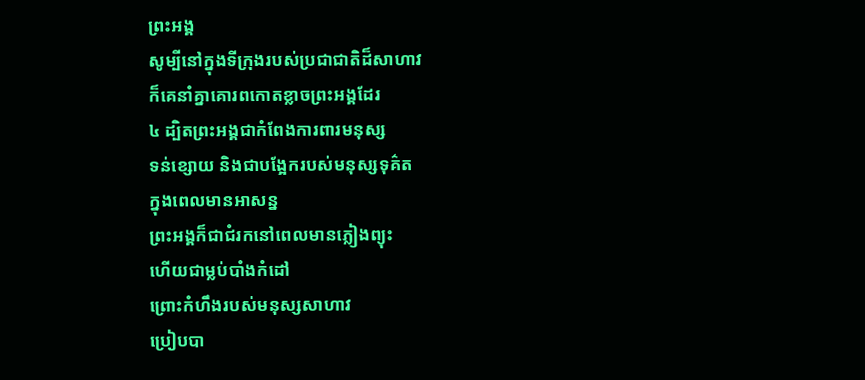ព្រះអង្គ
សូម្បីនៅក្នុងទីក្រុងរបស់ប្រជាជាតិដ៏សាហាវ
ក៏គេនាំគ្នាគោរពកោតខ្លាចព្រះអង្គដែរ
៤ ដ្បិតព្រះអង្គជាកំពែងការពារមនុស្ស
ទន់ខ្សោយ និងជាបង្អែករបស់មនុស្សទុគ៌ត
ក្នុងពេលមានអាសន្ន
ព្រះអង្គក៏ជាជំរកនៅពេលមានភ្លៀងព្យុះ
ហើយជាម្លប់បាំងកំដៅ
ព្រោះកំហឹងរបស់មនុស្សសាហាវ
ប្រៀបបា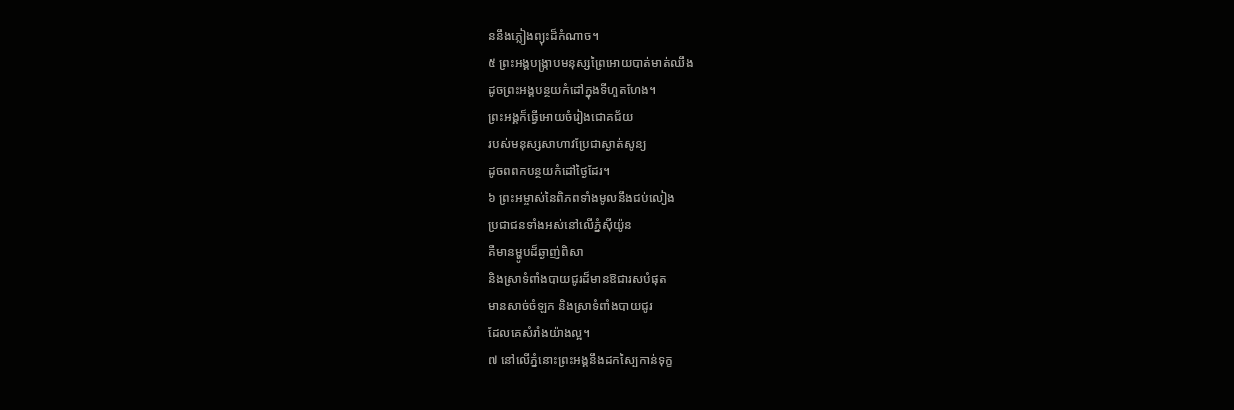ននឹងភ្លៀងព្យុះដ៏កំណាច។
៥ ព្រះអង្គបង្ក្រាបមនុស្សព្រៃអោយបាត់មាត់ឈឹង
ដូចព្រះអង្គបន្ថយកំដៅក្នុងទីហួតហែង។
ព្រះអង្គក៏ធ្វើអោយចំរៀងជោគជ័យ
របស់មនុស្សសាហាវប្រែជាស្ងាត់សូន្យ
ដូចពពកបន្ថយកំដៅថ្ងៃដែរ។
៦ ព្រះអម្ចាស់នៃពិភពទាំងមូលនឹងជប់លៀង
ប្រជាជនទាំងអស់នៅលើភ្នំស៊ីយ៉ូន
គឺមានម្ហូបដ៏ឆ្ងាញ់ពិសា
និងស្រាទំពាំងបាយជូរដ៏មានឱជារសបំផុត
មានសាច់ចំឡក និងស្រាទំពាំងបាយជូរ
ដែលគេសំរាំងយ៉ាងល្អ។
៧ នៅលើភ្នំនោះព្រះអង្គនឹងដកស្បៃកាន់ទុក្ខ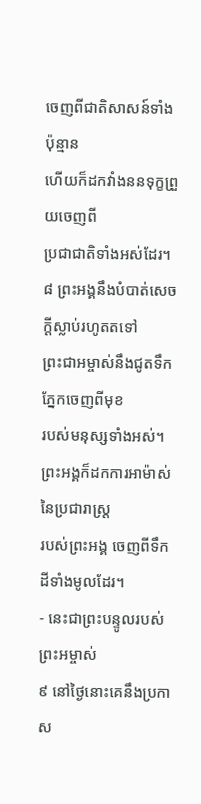ចេញពីជាតិសាសន៍ទាំងប៉ុន្មាន
ហើយក៏ដកវាំងននទុក្ខព្រួយចេញពី
ប្រជាជាតិទាំងអស់ដែរ។
៨ ព្រះអង្គនឹងបំបាត់សេចក្ដីស្លាប់រហូតតទៅ
ព្រះជាអម្ចាស់នឹងជូតទឹកភ្នែកចេញពីមុខ
របស់មនុស្សទាំងអស់។
ព្រះអង្គក៏ដកការអាម៉ាស់នៃប្រជារាស្ត្រ
របស់ព្រះអង្គ ចេញពីទឹកដីទាំងមូលដែរ។
- នេះជាព្រះបន្ទូលរបស់ព្រះអម្ចាស់
៩ នៅថ្ងៃនោះគេនឹងប្រកាស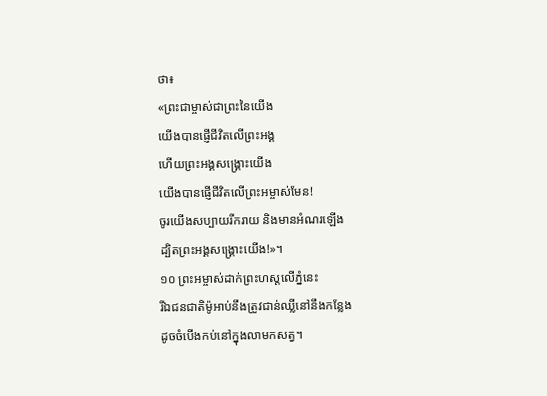ថា៖
«ព្រះជាម្ចាស់ជាព្រះនៃយើង
យើងបានផ្ញើជីវិតលើព្រះអង្គ
ហើយព្រះអង្គសង្គ្រោះយើង
យើងបានផ្ញើជីវិតលើព្រះអម្ចាស់មែន!
ចូរយើងសប្បាយរីករាយ និងមានអំណរឡើង
ដ្បិតព្រះអង្គសង្គ្រោះយើង!»។
១០ ព្រះអម្ចាស់ដាក់ព្រះហស្ដលើភ្នំនេះ
រីឯជនជាតិម៉ូអាប់នឹងត្រូវជាន់ឈ្លីនៅនឹងកន្លែង
ដូចចំបើងកប់នៅក្នុងលាមកសត្វ។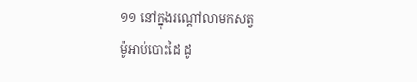១១ នៅក្នុងរណ្ដៅលាមកសត្វ
ម៉ូអាប់បោះដៃ ដូ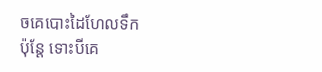ចគេបោះដៃហែលទឹក
ប៉ុន្តែ ទោះបីគេ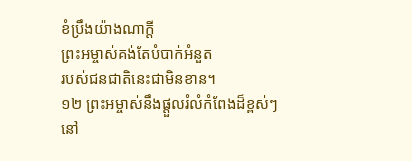ខំប្រឹងយ៉ាងណាក្ដី
ព្រះអម្ចាស់គង់តែបំបាក់អំនួត
របស់ជនជាតិនេះជាមិនខាន។
១២ ព្រះអម្ចាស់នឹងផ្ដួលរំលំកំពែងដ៏ខ្ពស់ៗ
នៅ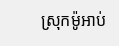ស្រុកម៉ូអាប់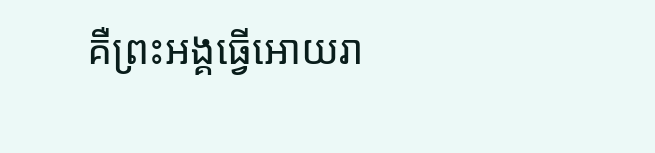គឺព្រះអង្គធ្វើអោយរា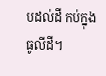បដល់ដី កប់ក្នុងធូលីដី។